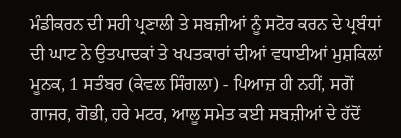ਮੰਡੀਕਰਨ ਦੀ ਸਹੀ ਪ੍ਰਣਾਲੀ ਤੇ ਸਬਜ਼ੀਆਂ ਨੂੰ ਸਟੋਰ ਕਰਨ ਦੇ ਪ੍ਰਬੰਧਾਂ ਦੀ ਘਾਟ ਨੇ ਉਤਪਾਦਕਾਂ ਤੇ ਖਪਤਕਾਰਾਂ ਦੀਆਂ ਵਧਾਈਆਂ ਮੁਸ਼ਕਿਲਾਂ
ਮੂਨਕ, 1 ਸਤੰਬਰ (ਕੇਵਲ ਸਿੰਗਲਾ) - ਪਿਆਜ਼ ਹੀ ਨਹੀਂ, ਸਗੋਂ ਗਾਜਰ, ਗੋਭੀ, ਹਰੇ ਮਟਰ, ਆਲੂ ਸਮੇਤ ਕਈ ਸਬਜ਼ੀਆਂ ਦੇ ਹੱਦੋਂ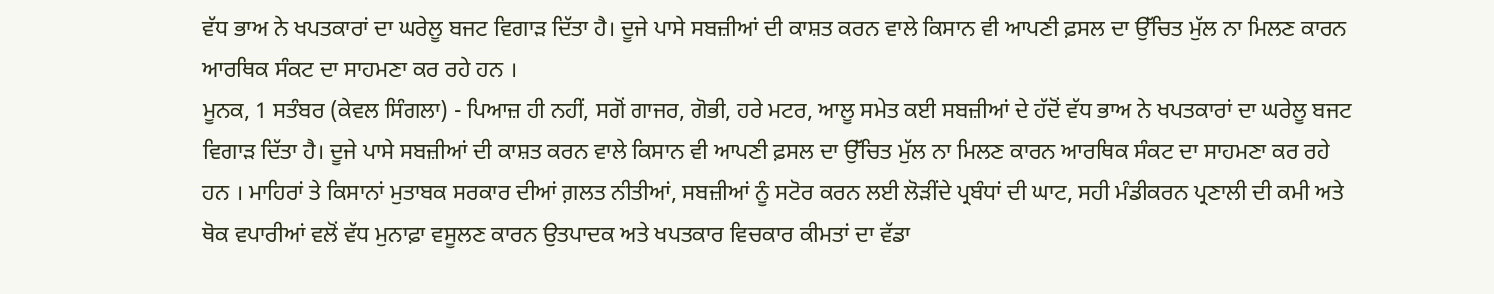ਵੱਧ ਭਾਅ ਨੇ ਖਪਤਕਾਰਾਂ ਦਾ ਘਰੇਲੂ ਬਜਟ ਵਿਗਾੜ ਦਿੱਤਾ ਹੈ। ਦੂਜੇ ਪਾਸੇ ਸਬਜ਼ੀਆਂ ਦੀ ਕਾਸ਼ਤ ਕਰਨ ਵਾਲੇ ਕਿਸਾਨ ਵੀ ਆਪਣੀ ਫ਼ਸਲ ਦਾ ਉੱਚਿਤ ਮੁੱਲ ਨਾ ਮਿਲਣ ਕਾਰਨ ਆਰਥਿਕ ਸੰਕਟ ਦਾ ਸਾਹਮਣਾ ਕਰ ਰਹੇ ਹਨ ।
ਮੂਨਕ, 1 ਸਤੰਬਰ (ਕੇਵਲ ਸਿੰਗਲਾ) - ਪਿਆਜ਼ ਹੀ ਨਹੀਂ, ਸਗੋਂ ਗਾਜਰ, ਗੋਭੀ, ਹਰੇ ਮਟਰ, ਆਲੂ ਸਮੇਤ ਕਈ ਸਬਜ਼ੀਆਂ ਦੇ ਹੱਦੋਂ ਵੱਧ ਭਾਅ ਨੇ ਖਪਤਕਾਰਾਂ ਦਾ ਘਰੇਲੂ ਬਜਟ ਵਿਗਾੜ ਦਿੱਤਾ ਹੈ। ਦੂਜੇ ਪਾਸੇ ਸਬਜ਼ੀਆਂ ਦੀ ਕਾਸ਼ਤ ਕਰਨ ਵਾਲੇ ਕਿਸਾਨ ਵੀ ਆਪਣੀ ਫ਼ਸਲ ਦਾ ਉੱਚਿਤ ਮੁੱਲ ਨਾ ਮਿਲਣ ਕਾਰਨ ਆਰਥਿਕ ਸੰਕਟ ਦਾ ਸਾਹਮਣਾ ਕਰ ਰਹੇ ਹਨ । ਮਾਹਿਰਾਂ ਤੇ ਕਿਸਾਨਾਂ ਮੁਤਾਬਕ ਸਰਕਾਰ ਦੀਆਂ ਗ਼ਲਤ ਨੀਤੀਆਂ, ਸਬਜ਼ੀਆਂ ਨੂੰ ਸਟੋਰ ਕਰਨ ਲਈ ਲੋੜੀਂਦੇ ਪ੍ਰਬੰਧਾਂ ਦੀ ਘਾਟ, ਸਹੀ ਮੰਡੀਕਰਨ ਪ੍ਰਣਾਲੀ ਦੀ ਕਮੀ ਅਤੇ ਥੋਕ ਵਪਾਰੀਆਂ ਵਲੋਂ ਵੱਧ ਮੁਨਾਫ਼ਾ ਵਸੂਲਣ ਕਾਰਨ ਉਤਪਾਦਕ ਅਤੇ ਖਪਤਕਾਰ ਵਿਚਕਾਰ ਕੀਮਤਾਂ ਦਾ ਵੱਡਾ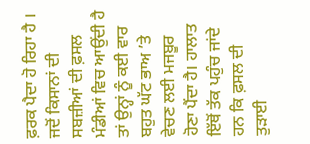ਫ਼ਰਕ ਪੈਦਾ ਹੋ ਰਿਹਾ ਹੈ । ਜਦੋਂ ਕਿਸਾਨਾਂ ਦੀ ਸਬਜ਼ੀਆਂ ਦੀ ਫ਼ਸਲ ਮੰਡੀਆਂ ਵਿਚ ਆਉਂਦੀ ਹੈ ਤਾਂ ਉਨ੍ਹਾਂ ਨੂੰ ਕਈ ਵਾਰ ਬਹੁਤ ਘੱਟ ਭਾਅ ’ਤੇ ਵੇਚਣ ਲਈ ਮਜਬੂਰ ਹੋਣਾ ਪੈਂਦਾ ਹੈ। ਹਾਲਾਤ ਇੱਥੋਂ ਤੱਕ ਪਹੁੰਚ ਜਾਂਦੇ ਹਨ ਕਿ ਫ਼ਸਲ ਦੀ ਤੁੜਾਈ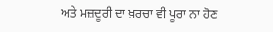ਅਤੇ ਮਜ਼ਦੂਰੀ ਦਾ ਖ਼ਰਚਾ ਵੀ ਪੂਰਾ ਨਾ ਹੋਣ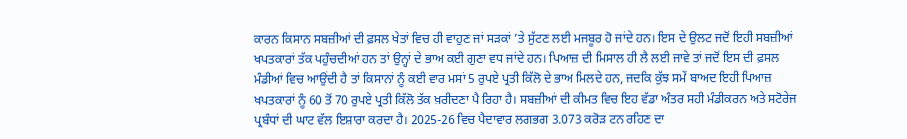ਕਾਰਨ ਕਿਸਾਨ ਸਬਜ਼ੀਆਂ ਦੀ ਫ਼ਸਲ ਖੇਤਾਂ ਵਿਚ ਹੀ ਵਾਹੁਣ ਜਾਂ ਸੜਕਾਂ ’ਤੇ ਸੁੱਟਣ ਲਈ ਮਜਬੂਰ ਹੋ ਜਾਂਦੇ ਹਨ। ਇਸ ਦੇ ਉਲਟ ਜਦੋਂ ਇਹੀ ਸਬਜ਼ੀਆਂ ਖਪਤਕਾਰਾਂ ਤੱਕ ਪਹੁੰਚਦੀਆਂ ਹਨ ਤਾਂ ਉਨ੍ਹਾਂ ਦੇ ਭਾਅ ਕਈ ਗੁਣਾ ਵਧ ਜਾਂਦੇ ਹਨ। ਪਿਆਜ਼ ਦੀ ਮਿਸਾਲ ਹੀ ਲੈ ਲਈ ਜਾਵੇ ਤਾਂ ਜਦੋਂ ਇਸ ਦੀ ਫ਼ਸਲ ਮੰਡੀਆਂ ਵਿਚ ਆਉਂਦੀ ਹੈ ਤਾਂ ਕਿਸਾਨਾਂ ਨੂੰ ਕਈ ਵਾਰ ਮਸਾਂ 5 ਰੁਪਏ ਪ੍ਰਤੀ ਕਿੱਲੋ ਦੇ ਭਾਅ ਮਿਲਦੇ ਹਨ, ਜਦਕਿ ਕੁੱਝ ਸਮੇਂ ਬਾਅਦ ਇਹੀ ਪਿਆਜ਼ ਖਪਤਕਾਰਾਂ ਨੂੰ 60 ਤੋਂ 70 ਰੁਪਏ ਪ੍ਰਤੀ ਕਿੱਲੋ ਤੱਕ ਖ਼ਰੀਦਣਾ ਪੈ ਰਿਹਾ ਹੈ। ਸਬਜ਼ੀਆਂ ਦੀ ਕੀਮਤ ਵਿਚ ਇਹ ਵੱਡਾ ਅੰਤਰ ਸਹੀ ਮੰਡੀਕਰਨ ਅਤੇ ਸਟੋਰੇਜ ਪ੍ਰਬੰਧਾਂ ਦੀ ਘਾਟ ਵੱਲ ਇਸ਼ਾਰਾ ਕਰਦਾ ਹੈ। 2025-26 ਵਿਚ ਪੈਦਾਵਾਰ ਲਗਭਗ 3.073 ਕਰੋੜ ਟਨ ਰਹਿਣ ਦਾ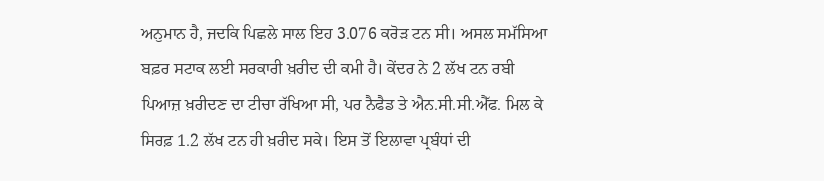ਅਨੁਮਾਨ ਹੈ, ਜਦਕਿ ਪਿਛਲੇ ਸਾਲ ਇਹ 3.076 ਕਰੋੜ ਟਨ ਸੀ। ਅਸਲ ਸਮੱਸਿਆ ਬਫ਼ਰ ਸਟਾਕ ਲਈ ਸਰਕਾਰੀ ਖ਼ਰੀਦ ਦੀ ਕਮੀ ਹੈ। ਕੇਂਦਰ ਨੇ 2 ਲੱਖ ਟਨ ਰਬੀ ਪਿਆਜ਼ ਖ਼ਰੀਦਣ ਦਾ ਟੀਚਾ ਰੱਖਿਆ ਸੀ, ਪਰ ਨੈਫੈਡ ਤੇ ਐਨ.ਸੀ.ਸੀ.ਐੱਫ. ਮਿਲ ਕੇ ਸਿਰਫ਼ 1.2 ਲੱਖ ਟਨ ਹੀ ਖ਼ਰੀਦ ਸਕੇ। ਇਸ ਤੋਂ ਇਲਾਵਾ ਪ੍ਰਬੰਧਾਂ ਦੀ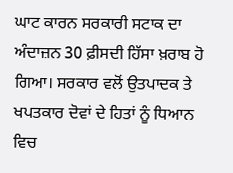ਘਾਟ ਕਾਰਨ ਸਰਕਾਰੀ ਸਟਾਕ ਦਾ ਅੰਦਾਜ਼ਨ 30 ਫ਼ੀਸਦੀ ਹਿੱਸਾ ਖ਼ਰਾਬ ਹੋ ਗਿਆ। ਸਰਕਾਰ ਵਲੋਂ ਉਤਪਾਦਕ ਤੇ ਖਪਤਕਾਰ ਦੋਵਾਂ ਦੇ ਹਿਤਾਂ ਨੂੰ ਧਿਆਨ ਵਿਚ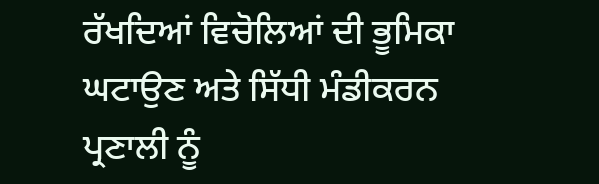ਰੱਖਦਿਆਂ ਵਿਚੋਲਿਆਂ ਦੀ ਭੂਮਿਕਾ ਘਟਾਉਣ ਅਤੇ ਸਿੱਧੀ ਮੰਡੀਕਰਨ ਪ੍ਰਣਾਲੀ ਨੂੰ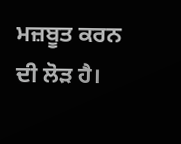ਮਜ਼ਬੂਤ ਕਰਨ ਦੀ ਲੋੜ ਹੈ।